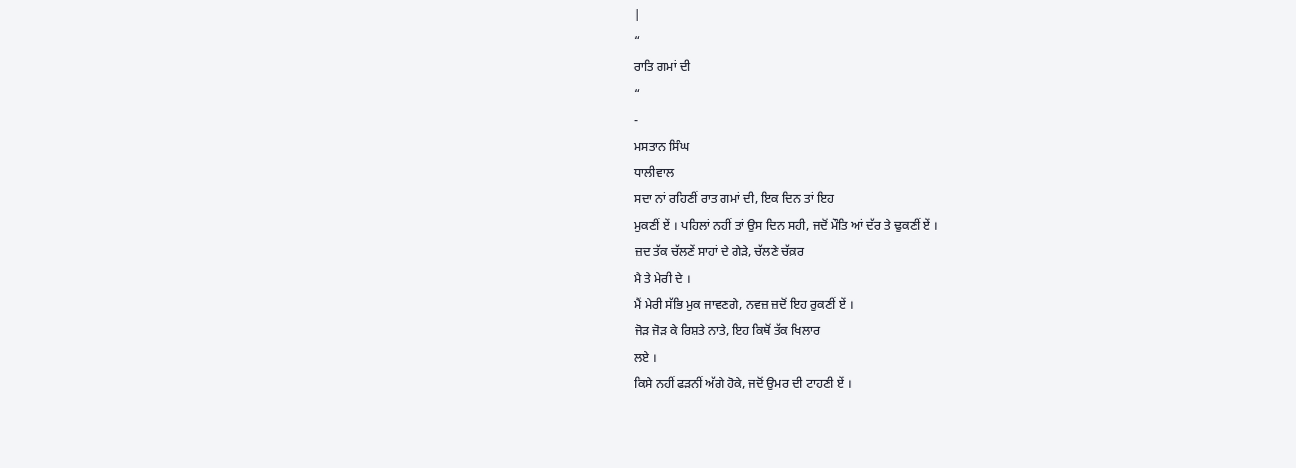|
“
ਰਾਤਿ ਗਮਾਂ ਦੀ
“
-
ਮਸਤਾਨ ਸਿੰਘ
ਧਾਲੀਵਾਲ
ਸਦਾ ਨਾਂ ਰਹਿਣੀਂ ਰਾਤ ਗਮਾਂ ਦੀ, ਇਕ ਦਿਨ ਤਾਂ ਇਹ
ਮੁਕਣੀਂ ਏਂ । ਪਹਿਲਾਂ ਨਹੀਂ ਤਾਂ ਉਸ ਦਿਨ ਸਹੀ, ਜਦੋਂ ਮੌਤਿ ਆਂ ਦੱਰ ਤੇ ਢੁਕਣੀਂ ਏਂ ।
ਜ਼ਦ ਤੱਕ ਚੱਲਣੇਂ ਸਾਹਾਂ ਦੇ ਗੇੜੇ, ਚੱਲਣੇ ਚੱਕ਼ਰ
ਮੈ ਤੇ ਮੇਰੀ ਦੇ ।
ਮੈਂ ਮੇਰੀ ਸੱਭਿ ਮੁਕ ਜਾਵਣਗੇ, ਨਵਜ਼ ਜ਼ਦੋਂ ਇਹ ਰੁਕਣੀਂ ਏਂ ।
ਜੋੜ ਜੋੜ ਕੇ ਰਿਸ਼ਤੇ ਨਾਤੇ, ਇਹ ਕਿਥੋਂ ਤੱਕ ਖਿਲਾਰ
ਲਏ ।
ਕਿਸੇ ਨਹੀਂ ਫੜਨੀਂ ਅੱਗੇ ਹੋਕੇ, ਜਦੋਂ ਉਮਰ ਦੀ ਟਾਹਣੀ ਏਂ ।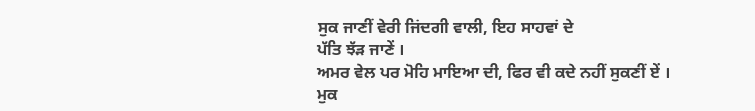ਸੁਕ ਜਾਣੀਂ ਵੇਰੀ ਜਿਂਦਗੀ ਵਾਲੀ, ਇਹ ਸਾਹਵਾਂ ਦੇ
ਪੱਤਿ ਝੱੜ ਜਾਣੇਂ ।
ਅਮਰ ਵੇਲ ਪਰ ਮੋਹਿ ਮਾਇਆ ਦੀ, ਫਿਰ ਵੀ ਕਦੇ ਨਹੀਂ ਸੁਕਣੀਂ ਏਂ ।
ਮੁਕ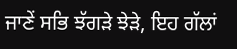ਜਾਣੇਂ ਸਭਿ ਝੱਗੜੇ ਝੇੜੇ, ਇਹ ਗੱਲਾਂ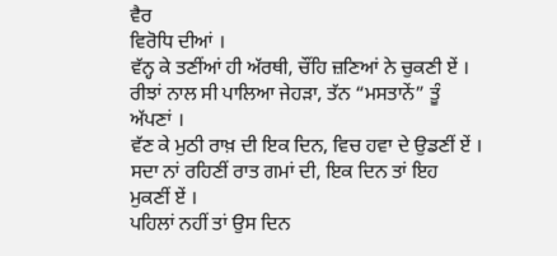ਵੈਰ
ਵਿਰੋਧਿ ਦੀਆਂ ।
ਵੱਨ੍ਹ ਕੇ ਤਣੀਂਆਂ ਹੀ ਅੱਰਥੀ, ਚੌਂਹਿ ਜ਼ਣਿਆਂ ਨੇ ਚੁਕਣੀ ਏਂ ।
ਰੀਝਾਂ ਨਾਲ ਸੀ ਪਾਲਿਆ ਜੇਹੜਾ, ਤੱਨ “ਮਸਤਾਨੇਂ” ਤੂੰ
ਅੱਪਣਾਂ ।
ਵੱਣ ਕੇ ਮੁਠੀ ਰਾਖ਼ ਦੀ ਇਕ ਦਿਨ, ਵਿਚ ਹਵਾ ਦੇ ਉਡਣੀਂ ਏਂ ।
ਸਦਾ ਨਾਂ ਰਹਿਣੀਂ ਰਾਤ ਗਮਾਂ ਦੀ, ਇਕ ਦਿਨ ਤਾਂ ਇਹ
ਮੁਕਣੀਂ ਏਂ ।
ਪਹਿਲਾਂ ਨਹੀਂ ਤਾਂ ਉਸ ਦਿਨ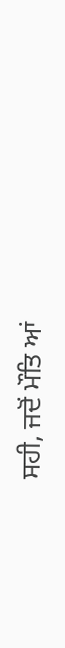ਸਹੀ, ਜਦੋਂ ਮੌਤਿ ਆਂ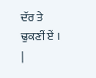ਦੱਰ ਤੇ ਢੁਕਣੀਂ ਏਂ ।
|